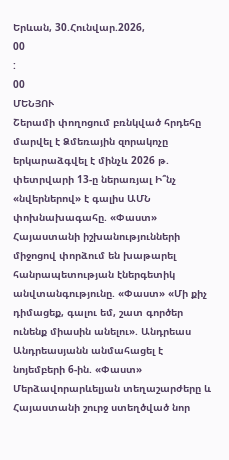Երևան, 30.Հունվար.2026,
00
:
00
ՄԵՆՅՈՒ
Շերամի փողոցում բռնկված հրդեհը մարվել է Ձմեռային զորակոչը երկարաձգվել է մինչև 2026 թ. փետրվարի 13-ը ներառյալ Ի՞նչ «նվերներով» է գալիս ԱՄՆ փոխնախագահը. «Փաստ» Հայաստանի իշխանությունների միջոցով փորձում են խաթարել հանրապետության էներգետիկ անվտանգությունը. «Փաստ» «Մի քիչ դիմացեք, գալու եմ, շատ գործեր ունենք միասին անելու». Անդրեաս Անդրեասյանն անմահացել է նոյեմբերի 6-ին. «Փաստ» Մերձավորարևելյան տեղաշարժերը և Հայաստանի շուրջ ստեղծված նոր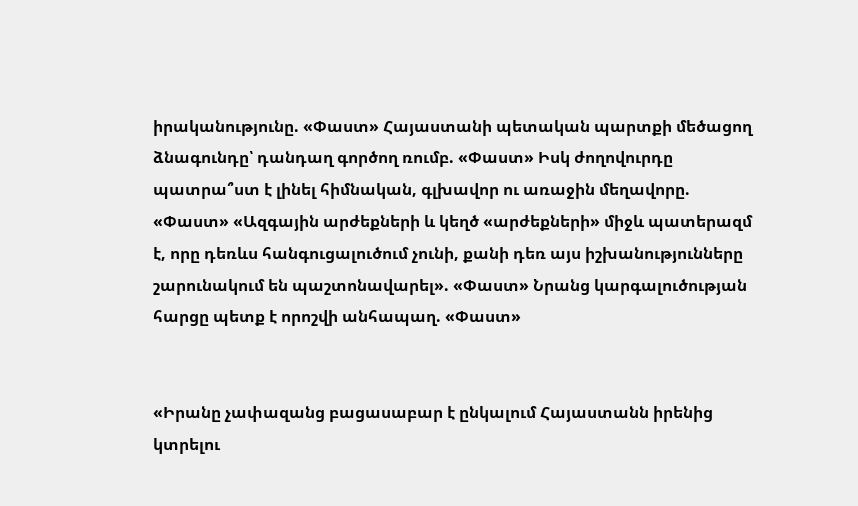իրականությունը. «Փաստ» Հայաստանի պետական պարտքի մեծացող ձնագունդը՝ դանդաղ գործող ռումբ. «Փաստ» Իսկ ժողովուրդը պատրա՞ստ է լինել հիմնական, գլխավոր ու առաջին մեղավորը. «Փաստ» «Ազգային արժեքների և կեղծ «արժեքների» միջև պատերազմ է, որը դեռևս հանգուցալուծում չունի, քանի դեռ այս իշխանությունները շարունակում են պաշտոնավարել». «Փաստ» Նրանց կարգալուծության հարցը պետք է որոշվի անհապաղ. «Փաստ»


«Իրանը չափազանց բացասաբար է ընկալում Հայաստանն իրենից կտրելու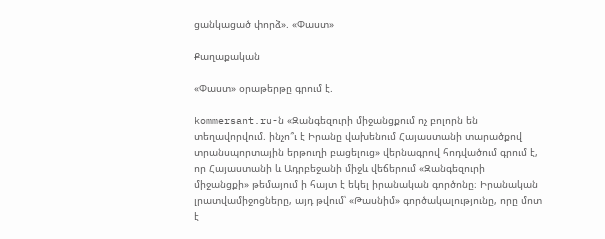ցանկացած փորձ». «Փաստ»

Քաղաքական

«Փաստ» օրաթերթը գրում է.

kommersant.ru-ն «Զանգեզուրի միջանցքում ոչ բոլորն են տեղավորվում. ինչո՞ւ է Իրանը վախենում Հայաստանի տարածքով տրանսպորտային երթուղի բացելուց» վերնագրով հոդվածում գրում է, որ Հայաստանի և Ադրբեջանի միջև վեճերում «Զանգեզուրի միջանցքի» թեմայում ի հայտ է եկել իրանական գործոնը։ Իրանական լրատվամիջոցները, այդ թվում՝ «Թասնիմ» գործակալությունը, որը մոտ է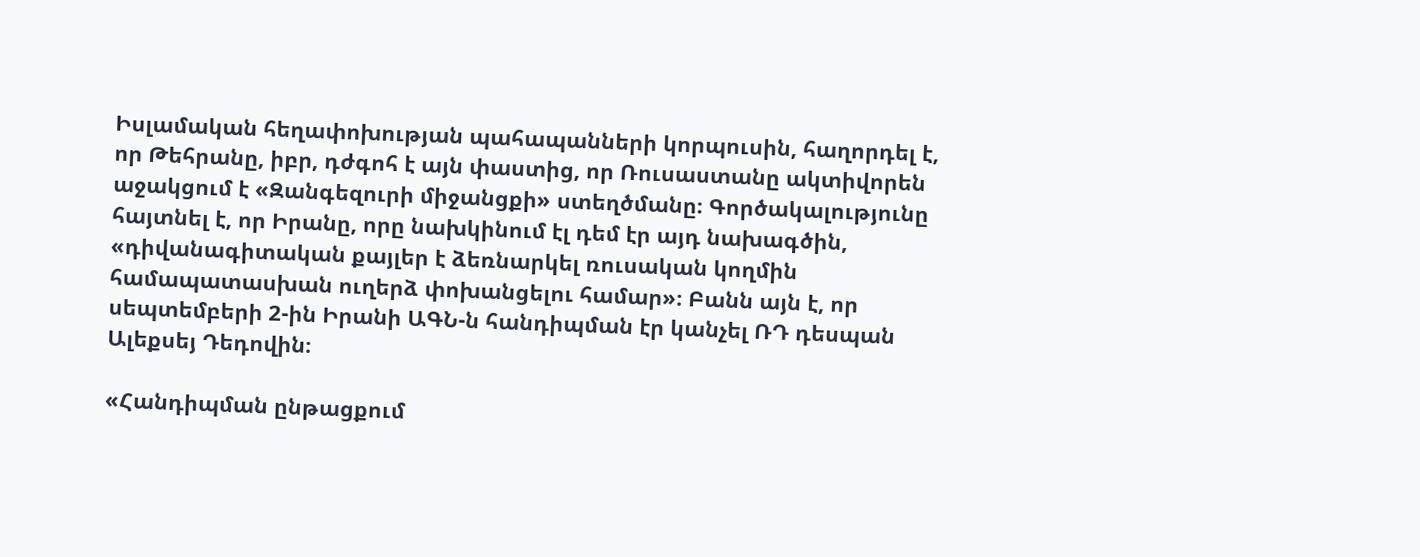Իսլամական հեղափոխության պահապանների կորպուսին, հաղորդել է, որ Թեհրանը, իբր, դժգոհ է այն փաստից, որ Ռուսաստանը ակտիվորեն աջակցում է «Զանգեզուրի միջանցքի» ստեղծմանը։ Գործակալությունը հայտնել է, որ Իրանը, որը նախկինում էլ դեմ էր այդ նախագծին, «դիվանագիտական քայլեր է ձեռնարկել ռուսական կողմին համապատասխան ուղերձ փոխանցելու համար»։ Բանն այն է, որ սեպտեմբերի 2-ին Իրանի ԱԳՆ-ն հանդիպման էր կանչել ՌԴ դեսպան Ալեքսեյ Դեդովին։

«Հանդիպման ընթացքում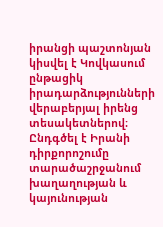իրանցի պաշտոնյան կիսվել է Կովկասում ընթացիկ իրադարձությունների վերաբերյալ իրենց տեսակետներով։ Ընդգծել է Իրանի դիրքորոշումը տարածաշրջանում խաղաղության և կայունության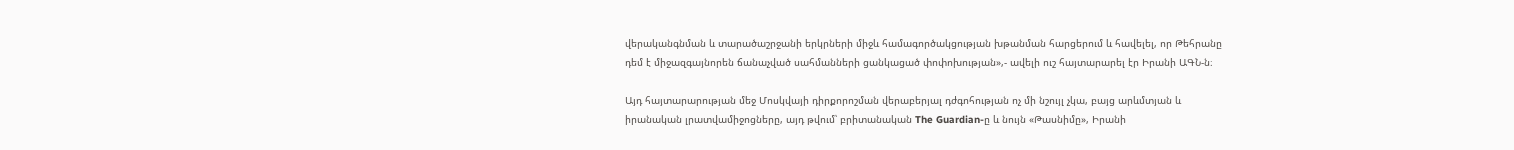վերականգնման և տարածաշրջանի երկրների միջև համագործակցության խթանման հարցերում և հավելել, որ Թեհրանը դեմ է միջազգայնորեն ճանաչված սահմանների ցանկացած փոփոխության»,- ավելի ուշ հայտարարել էր Իրանի ԱԳՆ-ն։

Այդ հայտարարության մեջ Մոսկվայի դիրքորոշման վերաբերյալ դժգոհության ոչ մի նշույլ չկա, բայց արևմտյան և իրանական լրատվամիջոցները, այդ թվում՝ բրիտանական The Guardian-ը և նույն «Թասնիմը», Իրանի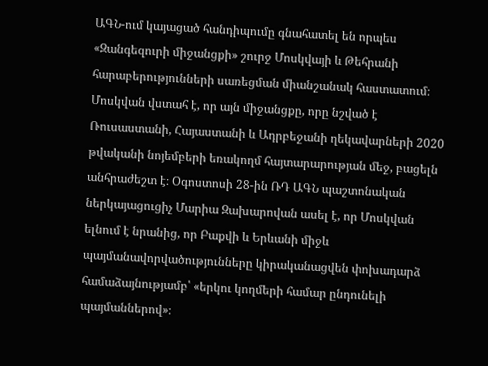ԱԳՆ-ում կայացած հանդիպումը գնահատել են որպես «Զանգեզուրի միջանցքի» շուրջ Մոսկվայի և Թեհրանի հարաբերությունների սառեցման միանշանակ հաստատում։ Մոսկվան վստահ է, որ այն միջանցքը, որը նշված է Ռուսաստանի, Հայաստանի և Ադրբեջանի ղեկավարների 2020 թվականի նոյեմբերի եռակողմ հայտարարության մեջ, բացելն անհրաժեշտ է։ Օգոստոսի 28-ին ՌԴ ԱԳՆ պաշտոնական ներկայացուցիչ Մարիա Զախարովան ասել է, որ Մոսկվան ելնում է նրանից, որ Բաքվի և Երևանի միջև պայմանավորվածությունները կիրականացվեն փոխադարձ համաձայնությամբ՝ «երկու կողմերի համար ընդունելի պայմաններով»։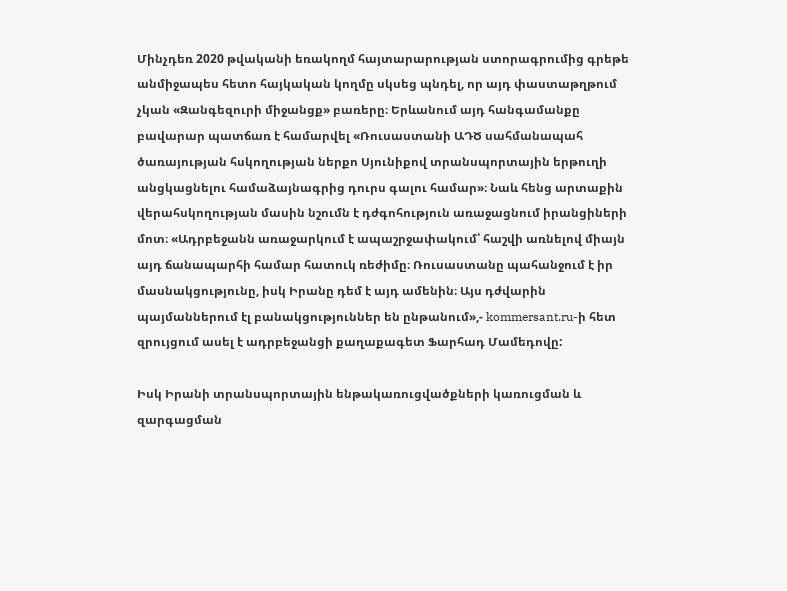Մինչդեռ 2020 թվականի եռակողմ հայտարարության ստորագրումից գրեթե անմիջապես հետո հայկական կողմը սկսեց պնդել, որ այդ փաստաթղթում չկան «Զանգեզուրի միջանցք» բառերը։ Երևանում այդ հանգամանքը բավարար պատճառ է համարվել «Ռուսաստանի ԱԴԾ սահմանապահ ծառայության հսկողության ներքո Սյունիքով տրանսպորտային երթուղի անցկացնելու համաձայնագրից դուրս գալու համար»։ Նաև հենց արտաքին վերահսկողության մասին նշումն է դժգոհություն առաջացնում իրանցիների մոտ։ «Ադրբեջանն առաջարկում է ապաշրջափակում՝ հաշվի առնելով միայն այդ ճանապարհի համար հատուկ ռեժիմը։ Ռուսաստանը պահանջում է իր մասնակցությունը, իսկ Իրանը դեմ է այդ ամենին։ Այս դժվարին պայմաններում էլ բանակցություններ են ընթանում»,- kommersant.ru-ի հետ զրույցում ասել է ադրբեջանցի քաղաքագետ Ֆարհադ Մամեդովը:

Իսկ Իրանի տրանսպորտային ենթակառուցվածքների կառուցման և զարգացման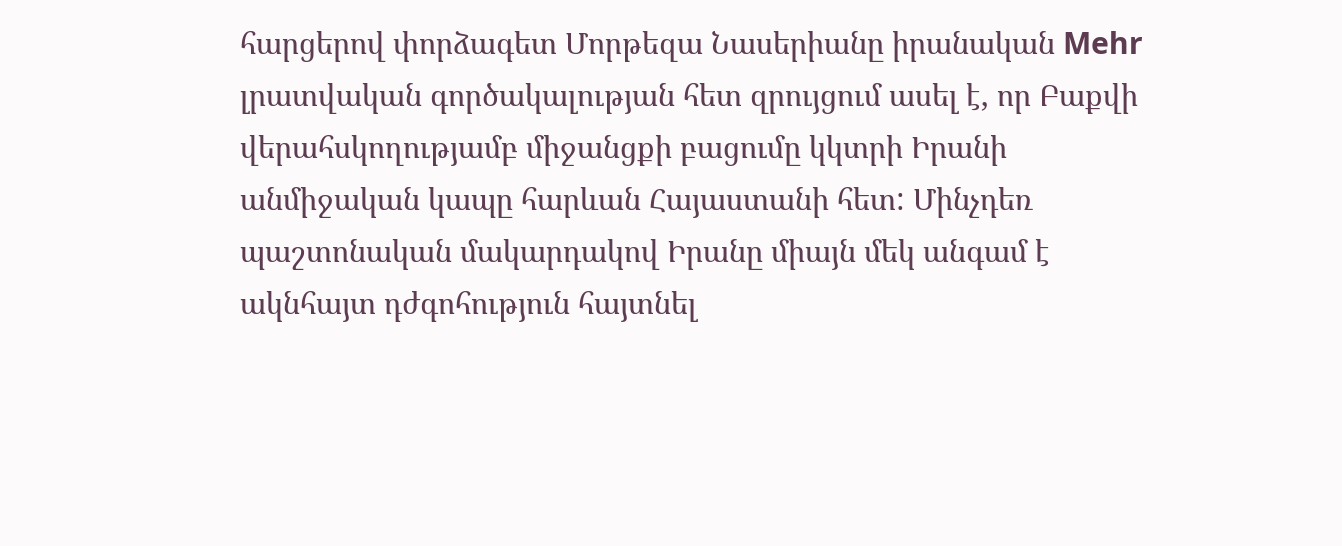հարցերով փորձագետ Մորթեզա Նասերիանը իրանական Mehr լրատվական գործակալության հետ զրույցում ասել է, որ Բաքվի վերահսկողությամբ միջանցքի բացումը կկտրի Իրանի անմիջական կապը հարևան Հայաստանի հետ: Մինչդեռ պաշտոնական մակարդակով Իրանը միայն մեկ անգամ է ակնհայտ դժգոհություն հայտնել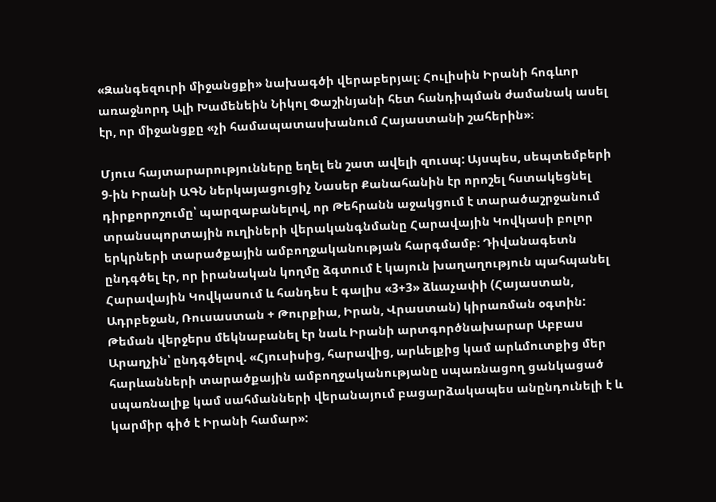«Զանգեզուրի միջանցքի» նախագծի վերաբերյալ։ Հուլիսին Իրանի հոգևոր առաջնորդ Ալի Խամենեին Նիկոլ Փաշինյանի հետ հանդիպման ժամանակ ասել էր, որ միջանցքը «չի համապատասխանում Հայաստանի շահերին»։

Մյուս հայտարարությունները եղել են շատ ավելի զուսպ: Այսպես, սեպտեմբերի 9-ին Իրանի ԱԳՆ ներկայացուցիչ Նասեր Քանահանին էր որոշել հստակեցնել դիրքորոշումը՝ պարզաբանելով, որ Թեհրանն աջակցում է տարածաշրջանում տրանսպորտային ուղիների վերականգնմանը Հարավային Կովկասի բոլոր երկրների տարածքային ամբողջականության հարգմամբ։ Դիվանագետն ընդգծել էր, որ իրանական կողմը ձգտում է կայուն խաղաղություն պահպանել Հարավային Կովկասում և հանդես է գալիս «3+3» ձևաչափի (Հայաստան, Ադրբեջան, Ռուսաստան + Թուրքիա, Իրան, Վրաստան) կիրառման օգտին: Թեման վերջերս մեկնաբանել էր նաև Իրանի արտգործնախարար Աբբաս Արաղչին՝ ընդգծելով. «Հյուսիսից, հարավից, արևելքից կամ արևմուտքից մեր հարևանների տարածքային ամբողջականությանը սպառնացող ցանկացած սպառնալիք կամ սահմանների վերանայում բացարձակապես անընդունելի է և կարմիր գիծ է Իրանի համար»: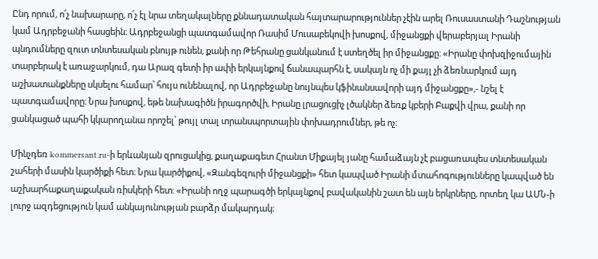Ընդ որում, ո՛չ նախարարը, ո՛չ էլ նրա տեղակալները քննադատական հայտարարություններ չէին արել Ռուսաստանի Դաշնության կամ Ադրբեջանի հասցեին։ Ադրբեջանցի պատգամավոր Ռասիմ Մուսաբեկովի խոսքով, միջանցքի վերաբերյալ Իրանի պնդումները զուտ տնտեսական բնույթ ունեն, քանի որ Թեհրանը ցանկանում է ստեղծել իր միջանցքը: «Իրանը փոխզիջումային տարբերակ է առաջարկում, դա Արազ գետի իր ափի երկայնքով ճանապարհն է, սակայն ոչ մի քայլ չի ձեռնարկում այդ աշխատանքները սկսելու համար՝ հույս ունենալով, որ Ադրբեջանը նույնպես կֆինանսավորի այդ միջանցքը»,- նշել է պատգամավորը։ Նրա խոսքով, եթե նախագիծն իրագործվի, Իրանը լրացուցիչ լծակներ ձեռք կբերի Բաքվի վրա, քանի որ ցանկացած պահի կկարողանա որոշել՝ թույլ տալ տրանսպորտային փոխադրումներ, թե ոչ։

Մինչդեռ kommersant.ru-ի երևանյան զրուցակից, քաղաքագետ Հրանտ Միքայել յանը համաձայն չէ բացառապես տնտեսական շահերի մասին կարծիքի հետ։ Նրա կարծիքով, «Զանգեզուրի միջանցքի» հետ կապված Իրանի մտահոգությունները կապված են աշխարհաքաղաքական ռիսկերի հետ: «Իրանի ողջ պարագծի երկայնքով բավականին շատ են այն երկրները, որտեղ կա ԱՄՆ-ի լուրջ ազդեցություն կամ անկայունության բարձր մակարդակ։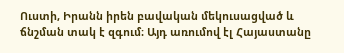Ուստի, Իրանն իրեն բավական մեկուսացված և ճնշման տակ է զգում։ Այդ առումով էլ Հայաստանը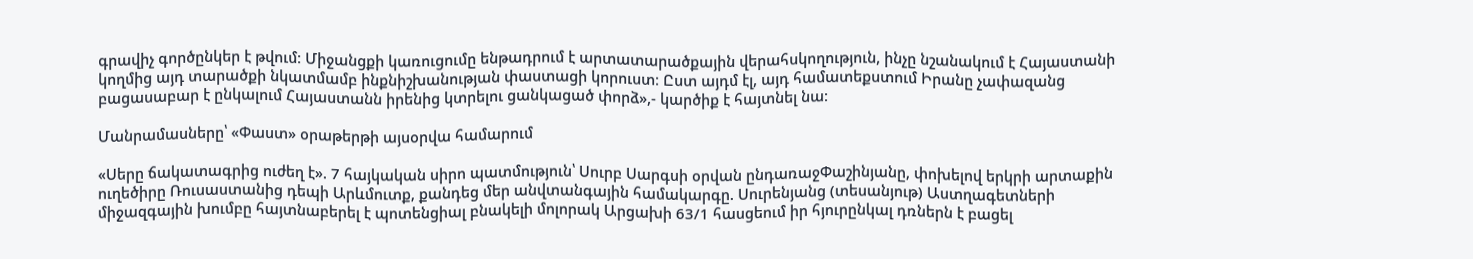գրավիչ գործընկեր է թվում։ Միջանցքի կառուցումը ենթադրում է արտատարածքային վերահսկողություն, ինչը նշանակում է Հայաստանի կողմից այդ տարածքի նկատմամբ ինքնիշխանության փաստացի կորուստ։ Ըստ այդմ էլ, այդ համատեքստում Իրանը չափազանց բացասաբար է ընկալում Հայաստանն իրենից կտրելու ցանկացած փորձ»,- կարծիք է հայտնել նա։

Մանրամասները՝ «Փաստ» օրաթերթի այսօրվա համարում

«Սերը ճակատագրից ուժեղ է». 7 հայկական սիրո պատմություն՝ Սուրբ Սարգսի օրվան ընդառաջՓաշինյանը, փոխելով երկրի արտաքին ուղեծիրը Ռուսաստանից դեպի Արևմուտք, քանդեց մեր անվտանգային համակարգը. Սուրենյանց (տեսանյութ) Աստղագետների միջազգային խումբը հայտնաբերել է պոտենցիալ բնակելի մոլորակ Արցախի 63/1 հասցեում իր հյուրընկալ դռներն է բացել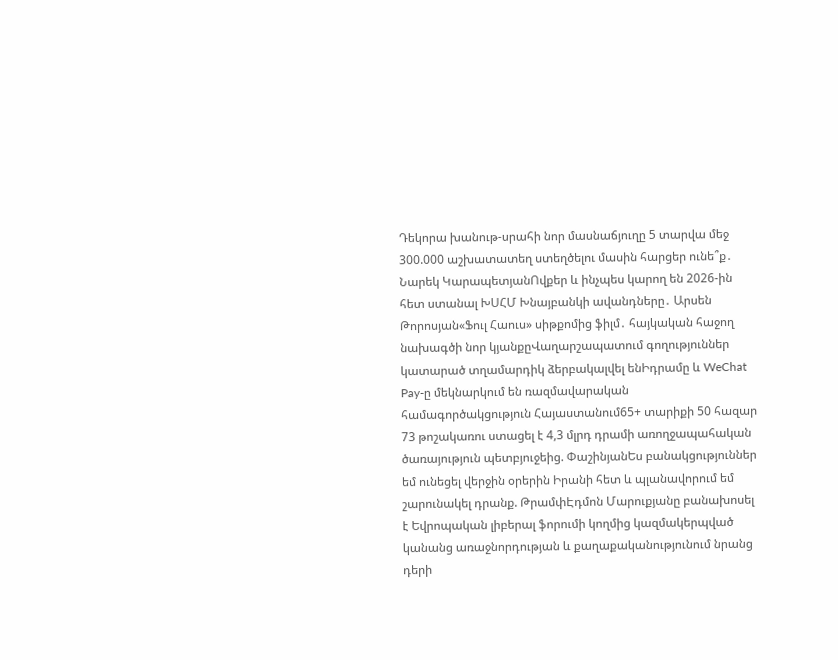Դեկորա խանութ-սրահի նոր մասնաճյուղը 5 տարվա մեջ 300.000 աշխատատեղ ստեղծելու մասին հարցեր ունե՞ք․ Նարեկ ԿարապետյանՈվքեր և ինչպես կարող են 2026-ին հետ ստանալ ԽՍՀՄ Խնայբանկի ավանդները․ Արսեն Թորոսյան«Ֆուլ Հաուս» սիթքոմից ֆիլմ․ հայկական հաջող նախագծի նոր կյանքըՎաղարշապատում գողություններ կատարած տղամարդիկ ձերբակալվել ենԻդրամը և WeChat Pay-ը մեկնարկում են ռազմավարական համագործակցություն Հայաստանում65+ տարիքի 50 հազար 73 թոշակառու ստացել է 4,3 մլրդ դրամի առողջապահական ծառայություն պետբյուջեից. ՓաշինյանԵս բանակցություններ եմ ունեցել վերջին օրերին Իրանի հետ և պլանավորում եմ շարունակել դրանք. ԹրամփԷդմոն Մարուքյանը բանախոսել է Եվրոպական լիբերալ ֆորումի կողմից կազմակերպված կանանց առաջնորդության և քաղաքականությունում նրանց դերի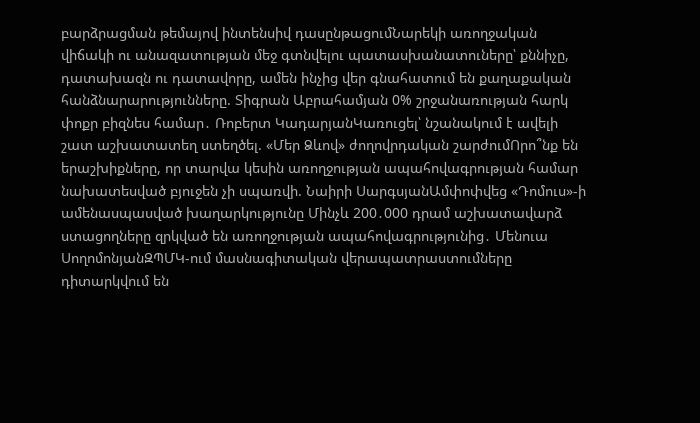բարձրացման թեմայով ինտենսիվ դասընթացումՆարեկի առողջական վիճակի ու անազատության մեջ գտնվելու պատասխանատուները՝ քննիչը, դատախազն ու դատավորը, ամեն ինչից վեր գնահատում են քաղաքական հանձնարարությունները. Տիգրան Աբրահամյան 0% շրջանառության հարկ փոքր բիզնես համար․ Ռոբերտ ԿադարյանԿառուցել՝ նշանակում է ավելի շատ աշխատատեղ ստեղծել. «Մեր Ձևով» ժողովրդական շարժումՈրո՞նք են երաշխիքները, որ տարվա կեսին առողջության ապահովագրության համար նախատեսված բյուջեն չի սպառվի. Նաիրի ՍարգսյանԱմփոփվեց «Դոմուս»-ի ամենասպասված խաղարկությունը Մինչև 200․000 դրամ աշխատավարձ ստացողները զրկված են առողջության ապահովագրությունից․ Մենուա ՍողոմոնյանԶՊՄԿ-ում մասնագիտական վերապատրաստումները դիտարկվում են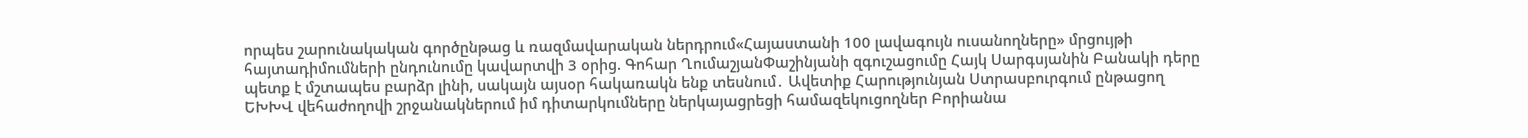որպես շարունակական գործընթաց և ռազմավարական ներդրում«Հայաստանի 100 լավագույն ուսանողները» մրցույթի հայտադիմումների ընդունումը կավարտվի 3 օրից. Գոհար ՂումաշյանՓաշինյանի զգուշացումը Հայկ Սարգսյանին Բանակի դերը պետք է մշտապես բարձր լինի, սակայն այսօր հակառակն ենք տեսնում․ Ավետիք Հարությունյան Ստրասբուրգում ընթացող ԵԽԽՎ վեհաժողովի շրջանակներում իմ դիտարկումները ներկայացրեցի համազեկուցողներ Բորիանա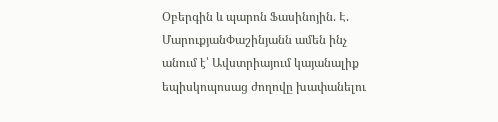Օբերգին և պարոն Ֆասինոյին. Է. ՄարուքյանՓաշինյանն ամեն ինչ անում է՝ Ավստրիայում կայանալիք եպիսկոպոսաց ժողովը խափանելու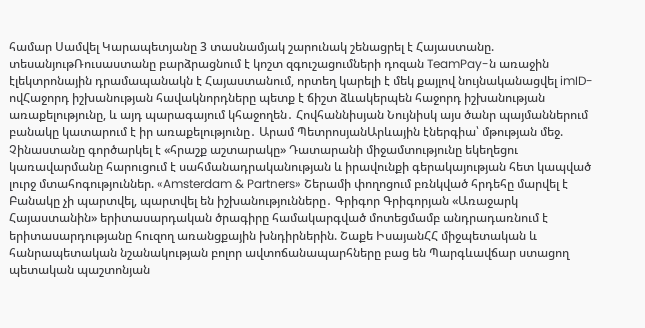համար Սամվել Կարապետյանը 3 տասնամյակ շարունակ շենացրել է Հայաստանը. տեսանյութՌուսաստանը բարձրացնում է կոշտ զգուշացումների դոզան TeamPay-ն առաջին էլեկտրոնային դրամապանակն է Հայաստանում, որտեղ կարելի է մեկ քայլով նույնականացվել imID-ովՀաջորդ իշխանության հավակնորդները պետք է ճիշտ ձևակերպեն հաջորդ իշխանության առաքելությունը, և այդ պարագայում կհաջողեն․ Հովհաննիսյան Նույնիսկ այս ծանր պայմաններում բանակը կատարում է իր առաքելությունը․ Արամ ՊետրոսյանԱրևային էներգիա՝ մթության մեջ. Չինաստանը գործարկել է «հրաշք աշտարակը» Դատարանի միջամտությունը եկեղեցու կառավարմանը հարուցում է սահմանադրականության և իրավունքի գերակայության հետ կապված լուրջ մտահոգություններ. «Amsterdam & Partners» Շերամի փողոցում բռնկված հրդեհը մարվել է Բանակը չի պարտվել, պարտվել են իշխանությունները․ Գրիգոր Գրիգորյան «Առաջարկ Հայաստանին» երիտասարդական ծրագիրը համակարգված մոտեցմամբ անդրադառնում է երիտասարդությանը հուզող առանցքային խնդիրներին. Շաքե ԻսայանՀՀ միջպետական և հանրապետական նշանակության բոլոր ավտոճանապարհները բաց են Պարգևավճար ստացող պետական պաշտոնյան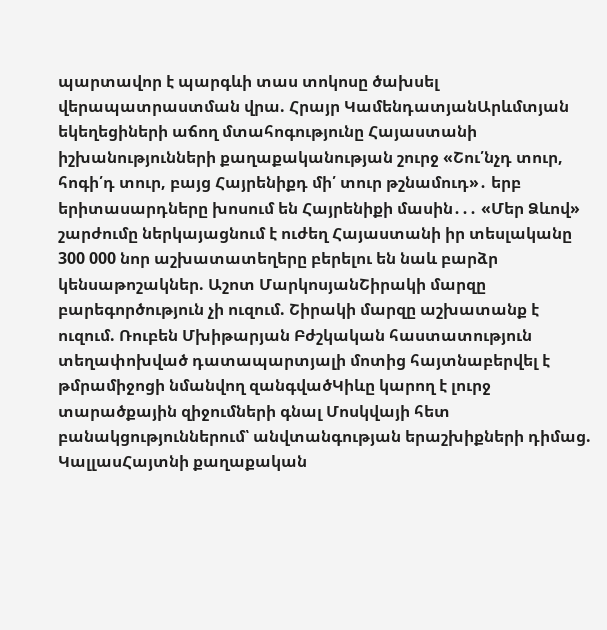պարտավոր է պարգևի տաս տոկոսը ծախսել վերապատրաստման վրա. Հրայր ԿամենդատյանԱրևմտյան եկեղեցիների աճող մտահոգությունը Հայաստանի իշխանությունների քաղաքականության շուրջ «Շու՛նչդ տուր, հոգի՛դ տուր, բայց Հայրենիքդ մի՛ տուր թշնամուդ»․ երբ երիտասարդները խոսում են Հայրենիքի մասին․․․ «Մեր Ձևով» շարժումը ներկայացնում է ուժեղ Հայաստանի իր տեսլականը 300 000 նոր աշխատատեղերը բերելու են նաև բարձր կենսաթոշակներ. Աշոտ ՄարկոսյանՇիրակի մարզը բարեգործություն չի ուզում. Շիրակի մարզը աշխատանք է ուզում. Ռուբեն Մխիթարյան Բժշկական հաստատություն տեղափոխված դատապարտյալի մոտից հայտնաբերվել է թմրամիջոցի նմանվող զանգվածԿիևը կարող է լուրջ տարածքային զիջումների գնալ Մոսկվայի հետ բանակցություններում՝ անվտանգության երաշխիքների դիմաց. ԿալլասՀայտնի քաղաքական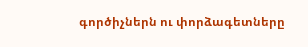գործիչներն ու փորձագետները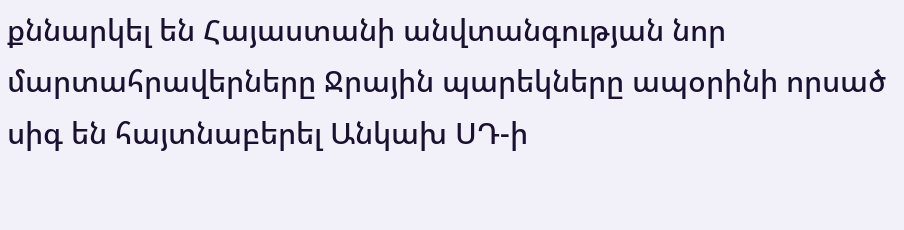քննարկել են Հայաստանի անվտանգության նոր մարտահրավերները Ջրային պարեկները ապօրինի որսած սիգ են հայտնաբերել Անկախ ՍԴ-ի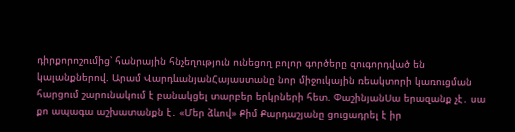դիրքորոշումից՝ հանրային հնչեղություն ունեցող բոլոր գործերը զուգորդված են կալանքներով. Արամ ՎարդևանյանՀայաստանը նոր միջուկային ռեակտորի կառուցման հարցում շարունակում է բանակցել տարբեր երկրների հետ. ՓաշինյանՍա երազանք չէ․ սա քո ապագա աշխատանքն է․ «Մեր ձևով» Քիմ Քարդաշյանը ցուցադրել է իր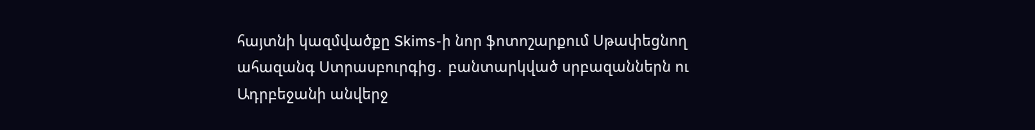հայտնի կազմվածքը Skims-ի նոր ֆոտոշարքում Սթափեցնող ահազանգ Ստրասբուրգից․ բանտարկված սրբազաններն ու Ադրբեջանի անվերջ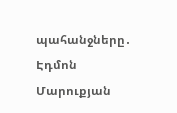պահանջները․ Էդմոն Մարուքյան